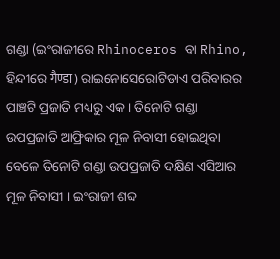ଗଣ୍ଡା (ଇଂରାଜୀରେ Rhinoceros ବା Rhino, ହିନ୍ଦୀରେ गैण्डा) ରାଇନୋସେରୋଟିଡାଏ ପରିବାରର ପାଞ୍ଚଟି ପ୍ରଜାତି ମଧ୍ୟରୁ ଏକ । ତିନୋଟି ଗଣ୍ଡା ଉପପ୍ରଜାତି ଆଫ୍ରିକାର ମୂଳ ନିବାସୀ ହୋଇଥିବା ବେଳେ ତିନୋଟି ଗଣ୍ଡା ଉପପ୍ରଜାତି ଦକ୍ଷିଣ ଏସିଆର ମୂଳ ନିବାସୀ । ଇଂରାଜୀ ଶବ୍ଦ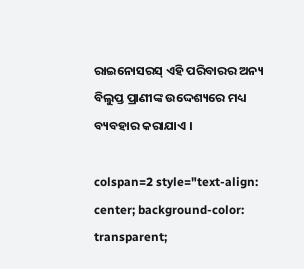ରାଇନୋସରସ୍ ଏହି ପରିବାରର ଅନ୍ୟ ବିଲୁପ୍ତ ପ୍ରାଣୀଙ୍କ ଉଦ୍ଦେଶ୍ୟରେ ମଧ୍ୟ ବ୍ୟବହାର କରାଯାଏ ।

colspan=2 style="text-align: center; background-color: transparent;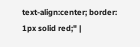text-align:center; border: 1px solid red;" |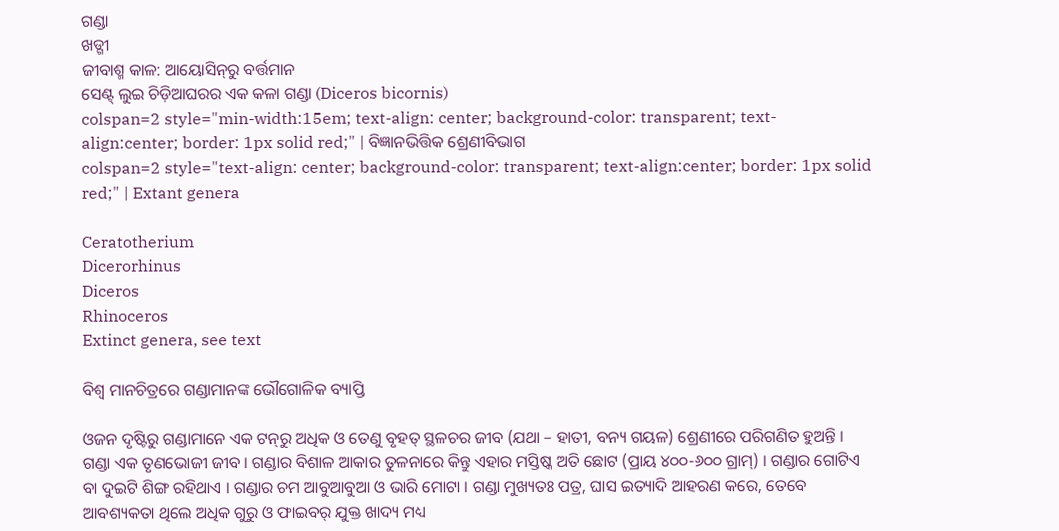ଗଣ୍ଡା
ଖଡ୍ଗୀ
ଜୀବାଶ୍ମ କାଳ: ଆୟୋସିନ୍‍ରୁ ବର୍ତ୍ତମାନ
ସେଣ୍ଟ୍ ଲୁଇ ଚିଡ଼ିଆଘରର ଏକ କଳା ଗଣ୍ଡା (Diceros bicornis)
colspan=2 style="min-width:15em; text-align: center; background-color: transparent; text-align:center; border: 1px solid red;" | ବିଜ୍ଞାନଭିତ୍ତିକ ଶ୍ରେଣୀବିଭାଗ
colspan=2 style="text-align: center; background-color: transparent; text-align:center; border: 1px solid red;" | Extant genera

Ceratotherium
Dicerorhinus
Diceros
Rhinoceros
Extinct genera, see text

ବିଶ୍ୱ ମାନଚିତ୍ରରେ ଗଣ୍ଡାମାନଙ୍କ ଭୌଗୋଳିକ ବ୍ୟାପ୍ତି

ଓଜନ ଦୃଷ୍ଟିରୁ ଗଣ୍ଡାମାନେ ଏକ ଟନ୍‍ରୁ ଅଧିକ ଓ ତେଣୁ ବୃହତ୍ ସ୍ଥଳଚର ଜୀବ (ଯଥା – ହାତୀ, ବନ୍ୟ ଗୟଳ) ଶ୍ରେଣୀରେ ପରିଗଣିତ ହୁଅନ୍ତି । ଗଣ୍ଡା ଏକ ତୃଣଭୋଜୀ ଜୀବ । ଗଣ୍ଡାର ବିଶାଳ ଆକାର ତୁଳନାରେ କିନ୍ତୁ ଏହାର ମସ୍ତିଷ୍କ ଅତି ଛୋଟ (ପ୍ରାୟ ୪୦୦-୬୦୦ ଗ୍ରାମ୍) । ଗଣ୍ଡାର ଗୋଟିଏ ବା ଦୁଇଟି ଶିଙ୍ଗ ରହିଥାଏ । ଗଣ୍ଡାର ଚମ ଆବୁଆବୁଆ ଓ ଭାରି ମୋଟା । ଗଣ୍ଡା ମୁଖ୍ୟତଃ ପତ୍ର, ଘାସ ଇତ୍ୟାଦି ଆହରଣ କରେ, ତେବେ ଆବଶ୍ୟକତା ଥିଲେ ଅଧିକ ଗୁରୁ ଓ ଫାଇବର୍ ଯୁକ୍ତ ଖାଦ୍ୟ ମଧ୍ୟ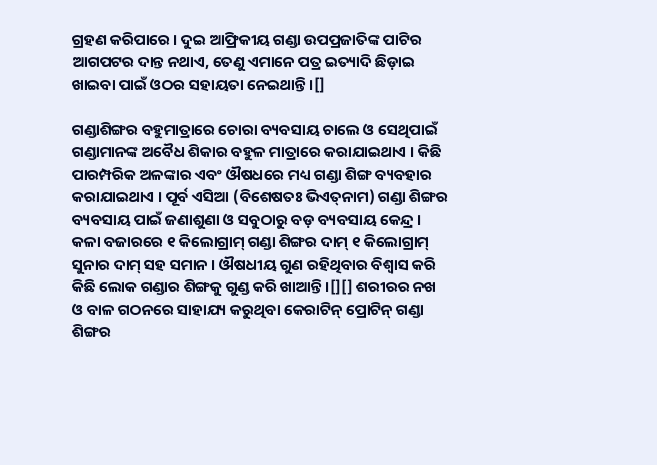ଗ୍ରହଣ କରିପାରେ । ଦୁଇ ଆଫ୍ରିକୀୟ ଗଣ୍ଡା ଉପପ୍ରଜାତିଙ୍କ ପାଟିର ଆଗପଟର ଦାନ୍ତ ନଥାଏ, ତେଣୁ ଏମାନେ ପତ୍ର ଇତ୍ୟାଦି ଛିଡ଼ାଇ ଖାଇବା ପାଇଁ ଓଠର ସହାୟତା ନେଇଥାନ୍ତି ।[]

ଗଣ୍ଡାଶିଙ୍ଗର ବହୁମାତ୍ରାରେ ଚୋରା ବ୍ୟବସାୟ ଚାଲେ ଓ ସେଥିପାଇଁ ଗଣ୍ଡାମାନଙ୍କ ଅବୈଧ ଶିକାର ବହୁଳ ମାତ୍ରାରେ କରାଯାଇଥାଏ । କିଛି ପାରମ୍ପରିକ ଅଳଙ୍କାର ଏବଂ ଔଷଧରେ ମଧ୍ୟ ଗଣ୍ଡା ଶିଙ୍ଗ ବ୍ୟବହାର କରାଯାଇଥାଏ । ପୂର୍ବ ଏସିଆ (ବିଶେଷତଃ ଭିଏତ୍‍ନାମ) ଗଣ୍ଡା ଶିଙ୍ଗର ବ୍ୟବସାୟ ପାଇଁ ଜଣାଶୁଣା ଓ ସବୁଠାରୁ ବଡ଼ ବ୍ୟବସାୟ କେନ୍ଦ୍ର । କଳା ବଜାରରେ ୧ କିଲୋଗ୍ରାମ୍ ଗଣ୍ଡା ଶିଙ୍ଗର ଦାମ୍ ୧ କିଲୋଗ୍ରାମ୍ ସୁନାର ଦାମ୍ ସହ ସମାନ । ଔଷଧୀୟ ଗୁଣ ରହିଥିବାର ବିଶ୍ୱାସ କରି କିଛି ଲୋକ ଗଣ୍ଡାର ଶିଙ୍ଗକୁ ଗୁଣ୍ଡ କରି ଖାଆନ୍ତି ।[][] ଶରୀରର ନଖ ଓ ବାଳ ଗଠନରେ ସାହାଯ୍ୟ କରୁଥିବା କେରାଟିନ୍ ପ୍ରୋଟିନ୍ ଗଣ୍ଡା ଶିଙ୍ଗର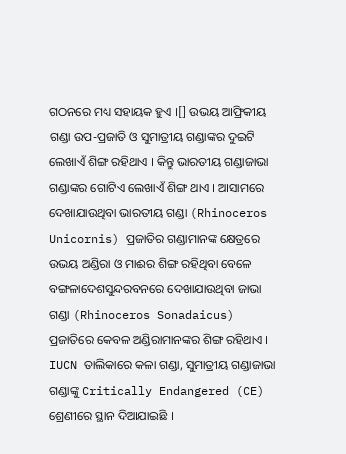ଗଠନରେ ମଧ୍ୟ ସହାୟକ ହୁଏ ।[] ଉଭୟ ଆଫ୍ରିକୀୟ ଗଣ୍ଡା ଉପ-ପ୍ରଜାତି ଓ ସୁମାତ୍ରୀୟ ଗଣ୍ଡାଙ୍କର ଦୁଇଟି ଲେଖାଏଁ ଶିଙ୍ଗ ରହିଥାଏ । କିନ୍ତୁ ଭାରତୀୟ ଗଣ୍ଡାଜାଭା ଗଣ୍ଡାଙ୍କର ଗୋଟିଏ ଲେଖାଏଁ ଶିଙ୍ଗ ଥାଏ । ଆସାମରେ ଦେଖାଯାଉଥିବା ଭାରତୀୟ ଗଣ୍ଡା (Rhinoceros Unicornis) ପ୍ରଜାତିର ଗଣ୍ଡାମାନଙ୍କ କ୍ଷେତ୍ରରେ ଉଭୟ ଅଣ୍ଡିରା ଓ ମାଈର ଶିଙ୍ଗ ରହିଥିବା ବେଳେ ବଙ୍ଗଳାଦେଶସୁନ୍ଦରବନରେ ଦେଖାଯାଉଥିବା ଜାଭା ଗଣ୍ଡା (Rhinoceros Sonadaicus) ପ୍ରଜାତିରେ କେବଳ ଅଣ୍ଡିରାମାନଙ୍କର ଶିଙ୍ଗ ରହିଥାଏ । IUCN ତାଲିକାରେ କଳା ଗଣ୍ଡା, ସୁମାତ୍ରୀୟ ଗଣ୍ଡାଜାଭା ଗଣ୍ଡାଙ୍କୁ Critically Endangered (CE) ଶ୍ରେଣୀରେ ସ୍ଥାନ ଦିଆଯାଇଛି ।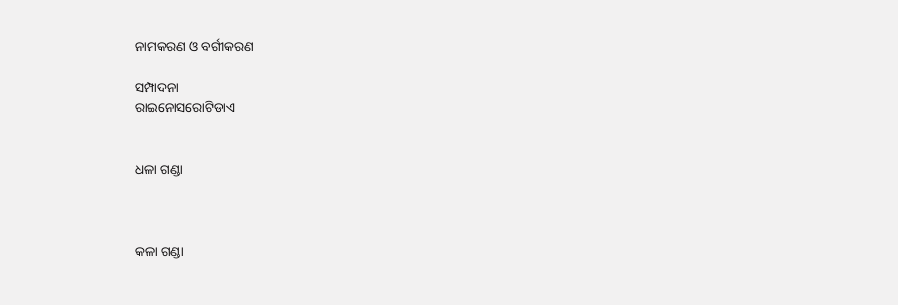ନାମକରଣ ଓ ବର୍ଗୀକରଣ

ସମ୍ପାଦନା
ରାଇନୋସରୋଟିଡାଏ


ଧଳା ଗଣ୍ଡା



କଳା ଗଣ୍ଡା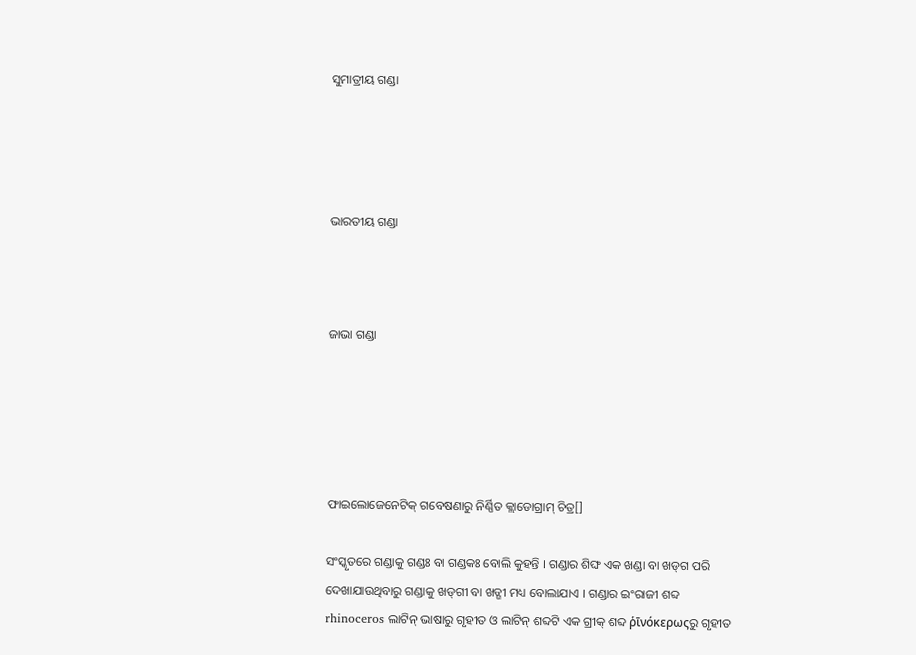ସୁମାତ୍ରୀୟ ଗଣ୍ଡା




ଭାରତୀୟ ଗଣ୍ଡା



ଜାଭା ଗଣ୍ଡା





ଫାଇଲୋଜେନେଟିକ୍ ଗବେଷଣାରୁ ନିର୍ଣ୍ଣିତ କ୍ଲାଡୋଗ୍ରାମ୍ ଚିତ୍ର[]

ସଂସ୍କୃତରେ ଗଣ୍ଡାକୁ ଗଣ୍ଡଃ ବା ଗଣ୍ଡକଃ ବୋଲି କୁହନ୍ତି । ଗଣ୍ଡାର ଶିଙ୍ଘ ଏକ ଖଣ୍ଡା ବା ଖଡ୍‍ଗ ପରି ଦେଖାଯାଉଥିବାରୁ ଗଣ୍ଡାକୁ ଖଡ୍‍ଗୀ ବା ଖଡ୍ଗୀ ମଧ୍ୟ ବୋଲାଯାଏ । ଗଣ୍ଡାର ଇଂରାଜୀ ଶବ୍ଦ rhinoceros ଲାଟିନ୍ ଭାଷାରୁ ଗୃହୀତ ଓ ଲାଟିନ୍ ଶବ୍ଦଟି ଏକ ଗ୍ରୀକ୍ ଶବ୍ଦ ῥῑνόκερωςରୁ ଗୃହୀତ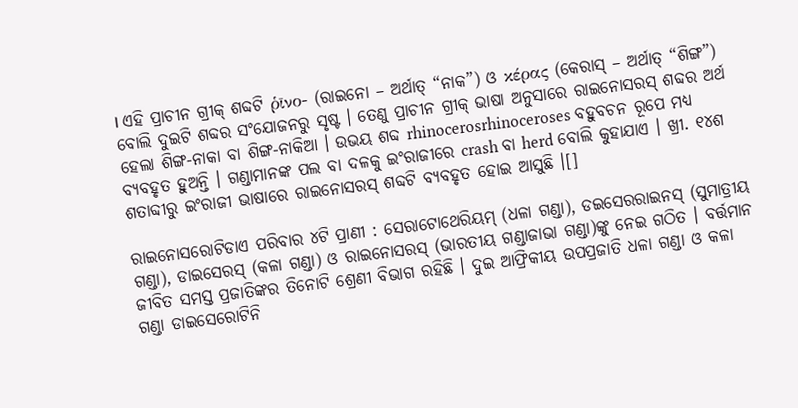। ଏହି ପ୍ରାଚୀନ ଗ୍ରୀକ୍ ଶବ୍ଦଟି ῥῑνο- (ରାଇନୋ – ଅର୍ଥାତ୍ “ନାକ”) ଓ κέρας (କେରାସ୍ – ଅର୍ଥାତ୍ “ଶିଙ୍ଗ”) ବୋଲି ଦୁଇଟି ଶବ୍ଦର ସଂଯୋଜନରୁ ସୃଷ୍ଟ । ତେଣୁ ପ୍ରାଚୀନ ଗ୍ରୀକ୍ ଭାଷା ଅନୁସାରେ ରାଇନୋସରସ୍ ଶବ୍ଦର ଅର୍ଥ ହେଲା ଶିଙ୍ଗ-ନାକା ବା ଶିଙ୍ଗ-ନାକିଆ । ଉଭୟ ଶବ୍ଦ rhinocerosrhinoceroses ବହୁବଚନ ରୂପେ ମଧ୍ୟ ବ୍ୟବହୃତ ହୁଅନ୍ତି । ଗଣ୍ଡାମାନଙ୍କ ପଲ ବା ଦଳକୁ ଇଂରାଜୀରେ crash ବା herd ବୋଲି କୁହାଯାଏ । ଖ୍ରୀ. ୧୪ଶ ଶତାବ୍ଦୀରୁ ଇଂରାଜୀ ଭାଷାରେ ରାଇନୋସରସ୍ ଶବ୍ଦଟି ବ୍ୟବହୃତ ହୋଇ ଆସୁଛି ।[]

ରାଇନୋସରୋଟିଡାଏ ପରିବାର ୪ଟି ପ୍ରାଣୀ : ସେରାଟୋଥେରିୟମ୍ (ଧଳା ଗଣ୍ଡା), ଡଇସେରରାଇନସ୍ (ସୁମାତ୍ରୀୟ ଗଣ୍ଡା), ଡାଇସେରସ୍ (କଳା ଗଣ୍ଡା) ଓ ରାଇନୋସରସ୍ (ଭାରତୀୟ ଗଣ୍ଡାଜାଭା ଗଣ୍ଡା)ଙ୍କୁ ନେଇ ଗଠିତ । ବର୍ତ୍ତମାନ ଜୀବିତ ସମସ୍ତ ପ୍ରଜାତିଙ୍କର ତିନୋଟି ଶ୍ରେଣୀ ବିଭାଗ ରହିଛି । ଦୁଇ ଆଫ୍ରିକୀୟ ଉପପ୍ରଜାତି ଧଳା ଗଣ୍ଡା ଓ କଳା ଗଣ୍ଡା ଡାଇସେରୋଟିନି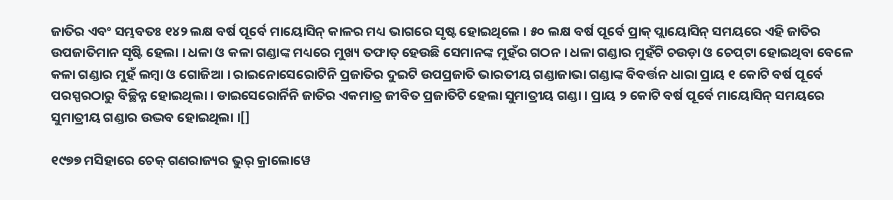ଜାତିର ଏବଂ ସମ୍ଭବତଃ ୧୪୨ ଲକ୍ଷ ବର୍ଷ ପୂର୍ବେ ମାୟୋସିନ୍ କାଳର ମଧ୍ୟ ଭାଗରେ ସୃଷ୍ଟ ହୋଇଥିଲେ । ୫୦ ଲକ୍ଷ ବର୍ଷ ପୂର୍ବେ ପ୍ରାକ୍ ପ୍ଲାୟୋସିନ୍ ସମୟରେ ଏହି ଜାତିର ଉପଜାତିମାନ ସୃଷ୍ଟି ହେଲା । ଧଳା ଓ କଳା ଗଣ୍ଡାଙ୍କ ମଧ୍ୟରେ ମୁଖ୍ୟ ତଫାତ୍ ହେଉଛି ସେମାନଙ୍କ ମୁହଁର ଗଠନ । ଧଳା ଗଣ୍ଡାର ମୁହଁଟି ଚଉଡ଼ା ଓ ଚେପ୍‍ଟା ହୋଇଥିବା ବେଳେ କଳା ଗଣ୍ଡାର ମୁହଁ ଲମ୍ବା ଓ ଗୋଜିଆ । ରାଇନୋସେରୋଟିନି ପ୍ରଜାତିର ଦୁଇଟି ଉପପ୍ରଜାତି ଭାରତୀୟ ଗଣ୍ଡାଜାଭା ଗଣ୍ଡାଙ୍କ ବିବର୍ତ୍ତନ ଧାରା ପ୍ରାୟ ୧ କୋଟି ବର୍ଷ ପୂର୍ବେ ପରସ୍ପରଠାରୁ ବିଚ୍ଛିନ୍ନ ହୋଇଥିଲା । ଡାଇସେରୋର୍ନିନି ଜାତିର ଏକମାତ୍ର ଜୀବିତ ପ୍ରଜାତିଟି ହେଲା ସୁମାତ୍ରୀୟ ଗଣ୍ଡା । ପ୍ରାୟ ୨ କୋଟି ବର୍ଷ ପୂର୍ବେ ମାୟୋସିନ୍ ସମୟରେ ସୁମାତ୍ରୀୟ ଗଣ୍ଡାର ଉଦ୍ଭବ ହୋଇଥିଲା ।[]

୧୯୭୭ ମସିହାରେ ଚେକ୍ ଗଣରାଜ୍ୟର ଭୁର୍ କ୍ରାଲୋୱେ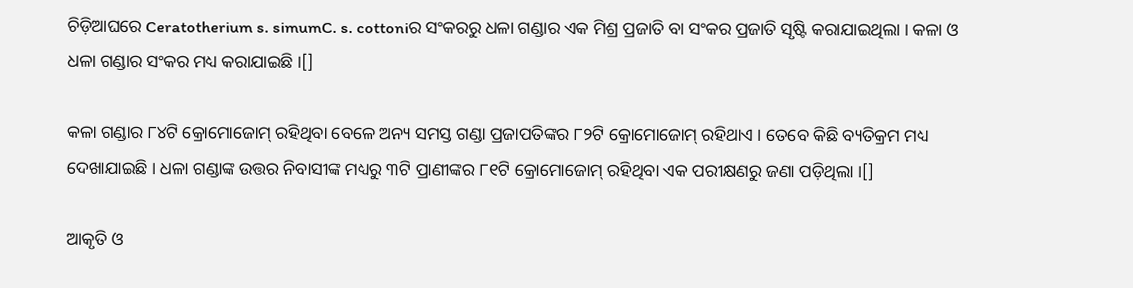ଚିଡ଼ିଆଘରେ Ceratotherium s. simumC. s. cottoniର ସଂକରରୁ ଧଳା ଗଣ୍ଡାର ଏକ ମିଶ୍ର ପ୍ରଜାତି ବା ସଂକର ପ୍ରଜାତି ସୃଷ୍ଟି କରାଯାଇଥିଲା । କଳା ଓ ଧଳା ଗଣ୍ଡାର ସଂକର ମଧ୍ୟ କରାଯାଇଛି ।[]

କଳା ଗଣ୍ଡାର ୮୪ଟି କ୍ରୋମୋଜୋମ୍ ରହିଥିବା ବେଳେ ଅନ୍ୟ ସମସ୍ତ ଗଣ୍ଡା ପ୍ରଜାପତିଙ୍କର ୮୨ଟି କ୍ରୋମୋଜୋମ୍ ରହିଥାଏ । ତେବେ କିଛି ବ୍ୟତିକ୍ରମ ମଧ୍ୟ ଦେଖାଯାଇଛି । ଧଳା ଗଣ୍ଡାଙ୍କ ଉତ୍ତର ନିବାସୀଙ୍କ ମଧ୍ୟରୁ ୩ଟି ପ୍ରାଣୀଙ୍କର ୮୧ଟି କ୍ରୋମୋଜୋମ୍ ରହିଥିବା ଏକ ପରୀକ୍ଷଣରୁ ଜଣା ପଡ଼ିଥିଲା ।[]

ଆକୃତି ଓ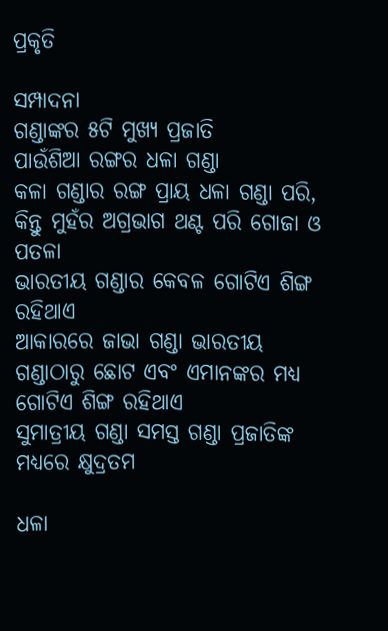ପ୍ରକୃତି

ସମ୍ପାଦନା
ଗଣ୍ଡାଙ୍କର ୫ଟି ମୁଖ୍ୟ ପ୍ରଜାତି
ପାଉଁଶିଆ ରଙ୍ଗର ଧଳା ଗଣ୍ଡା
କଳା ଗଣ୍ଡାର ରଙ୍ଗ ପ୍ରାୟ ଧଳା ଗଣ୍ଡା ପରି, କିନ୍ତୁ ମୁହଁର ଅଗ୍ରଭାଗ ଥଣ୍ଟ ପରି ଗୋଜା ଓ ପତଳା
ଭାରତୀୟ ଗଣ୍ଡାର କେବଳ ଗୋଟିଏ ଶିଙ୍ଗ ରହିଥାଏ
ଆକାରରେ ଜାଭା ଗଣ୍ଡା ଭାରତୀୟ ଗଣ୍ଡାଠାରୁ ଛୋଟ ଏବଂ ଏମାନଙ୍କର ମଧ୍ୟ ଗୋଟିଏ ଶିଙ୍ଗ ରହିଥାଏ
ସୁମାତ୍ରୀୟ ଗଣ୍ଡା ସମସ୍ତ ଗଣ୍ଡା ପ୍ରଜାତିଙ୍କ ମଧ୍ୟରେ କ୍ଷୁଦ୍ରତମ

ଧଳା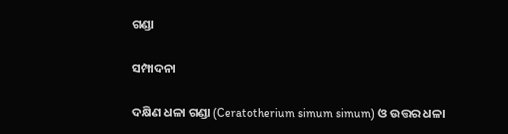ଗଣ୍ଡା

ସମ୍ପାଦନା

ଦକ୍ଷିଣ ଧଳା ଗଣ୍ଡା (Ceratotherium simum simum) ଓ ଉତ୍ତର ଧଳା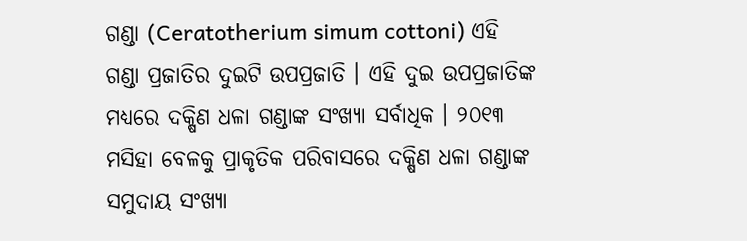ଗଣ୍ଡା (Ceratotherium simum cottoni) ଏହି ଗଣ୍ଡା ପ୍ରଜାତିର ଦୁଇଟି ଉପପ୍ରଜାତି । ଏହି ଦୁଇ ଉପପ୍ରଜାତିଙ୍କ ମଧ୍ୟରେ ଦକ୍ଷିଣ ଧଳା ଗଣ୍ଡାଙ୍କ ସଂଖ୍ୟା ସର୍ବାଧିକ । ୨୦୧୩ ମସିହା ବେଳକୁ ପ୍ରାକୃତିକ ପରିବାସରେ ଦକ୍ଷିଣ ଧଳା ଗଣ୍ଡାଙ୍କ ସମୁଦାୟ ସଂଖ୍ୟା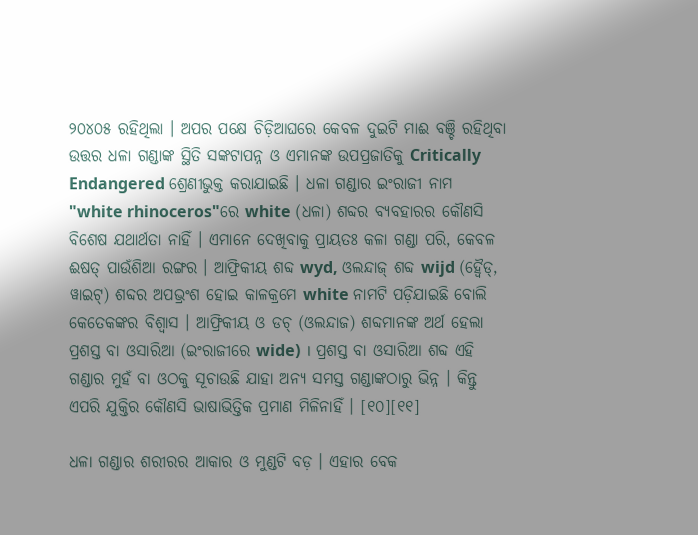୨୦୪୦୫ ରହିଥିଲା । ଅପର ପକ୍ଷେ ଚିଡ଼ିଆଘରେ କେବଳ ଦୁଇଟି ମାଈ ବଞ୍ଚି ରହିଥିବା ଉତ୍ତର ଧଳା ଗଣ୍ଡାଙ୍କ ସ୍ଥିତି ସଙ୍କଟାପନ୍ନ ଓ ଏମାନଙ୍କ ଉପପ୍ରଜାତିକୁ Critically Endangered ଶ୍ରେଣୀଭୁକ୍ତ କରାଯାଇଛି । ଧଳା ଗଣ୍ଡାର ଇଂରାଜୀ ନାମ "white rhinoceros"ରେ white (ଧଳା) ଶବ୍ଦର ବ୍ୟବହାରର କୌଣସି ବିଶେଷ ଯଥାର୍ଥତା ନାହିଁ । ଏମାନେ ଦେଖିବାକୁ ପ୍ରାୟତଃ କଳା ଗଣ୍ଡା ପରି, କେବଳ ଈଷତ୍ ପାଉଁଶିଆ ରଙ୍ଗର । ଆଫ୍ରିକୀୟ ଶବ୍ଦ wyd, ଓଲନ୍ଦାଜ୍ ଶବ୍ଦ wijd (ହ୍ୱୈଡ୍, ୱାଇଟ୍) ଶବ୍ଦର ଅପଭ୍ରଂଶ ହୋଇ କାଳକ୍ରମେ white ନାମଟି ପଡ଼ିଯାଇଛି ବୋଲି କେତେକଙ୍କର ବିଶ୍ୱାସ । ଆଫ୍ରିକୀୟ ଓ ଡଚ୍ (ଓଲନ୍ଦାଜ) ଶବ୍ଦମାନଙ୍କ ଅର୍ଥ ହେଲା ପ୍ରଶସ୍ତ ବା ଓସାରିଆ (ଇଂରାଜୀରେ wide) । ପ୍ରଶସ୍ତ ବା ଓସାରିଆ ଶବ୍ଦ ଏହି ଗଣ୍ଡାର ମୁହଁ ବା ଓଠକୁ ସୂଚାଉଛି ଯାହା ଅନ୍ୟ ସମସ୍ତ ଗଣ୍ଡାଙ୍କଠାରୁ ଭିନ୍ନ । କିନ୍ତୁ ଏପରି ଯୁକ୍ତିର କୌଣସି ଭାଷାଭିତ୍ତିକ ପ୍ରମାଣ ମିଳିନାହିଁ । [୧୦][୧୧]

ଧଳା ଗଣ୍ଡାର ଶରୀରର ଆକାର ଓ ମୁଣ୍ଡଟି ବଡ଼ । ଏହାର ବେକ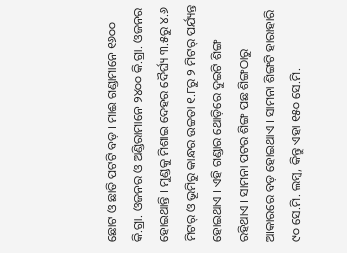ଛୋଟ ଓ ଛାତି ପଟଟି ବଡ଼ । ମାଈ ଗଣ୍ଡାମାନେ ୧୬୦୦ କି.ଗ୍ରା. ଓଜନର ଓ ଅଣ୍ଡିରାମାନେ ୨୪୦୦ କି.ଗ୍ରା. ଓଜନର ହୋଇଥାନ୍ତି । ମୁଣ୍ଡକୁ ମିଶାଇ ଦେହର ଦୈର୍ଘ୍ୟ ୩.୫ରୁ ୪.୬ ମିଟର୍ ଓ ଭୂମିରୁ କାନ୍ଧର ଉଚ୍ଚତା ୧.୮ରୁ ୨ ମିଟର୍ ପର୍ଯ୍ୟନ୍ତ ହୋଇଥାଏ । ଏହି ଗଣ୍ଡାର ଥୋଡ଼ିରେ ଦୁଇଟି ଶିଙ୍ଗ ରହିଥାଏ । ସାମନା ପଟର ଶିଙ୍ଗ ପଛ ଶିଙ୍ଗଠାରୁ ଆକାରରେ ବଡ଼ ହୋଇଥାଏ । ସାମନା ଶିଙ୍ଗଟି ହାରାହାରି ୯୦ ସେ.ମି. ଲମ୍ବ, କିନ୍ତୁ ଏହା ୧୫୦ ସେ.ମି.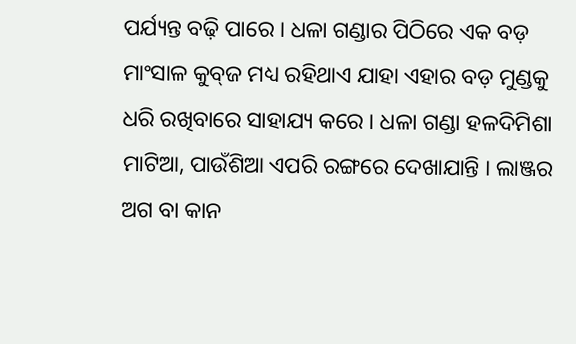ପର୍ଯ୍ୟନ୍ତ ବଢ଼ି ପାରେ । ଧଳା ଗଣ୍ଡାର ପିଠିରେ ଏକ ବଡ଼ ମାଂସାଳ କୁବ୍‍ଜ ମଧ୍ୟ ରହିଥାଏ ଯାହା ଏହାର ବଡ଼ ମୁଣ୍ଡକୁ ଧରି ରଖିବାରେ ସାହାଯ୍ୟ କରେ । ଧଳା ଗଣ୍ଡା ହଳଦିମିଶା ମାଟିଆ, ପାଉଁଶିଆ ଏପରି ରଙ୍ଗରେ ଦେଖାଯାନ୍ତି । ଲାଞ୍ଜର ଅଗ ବା କାନ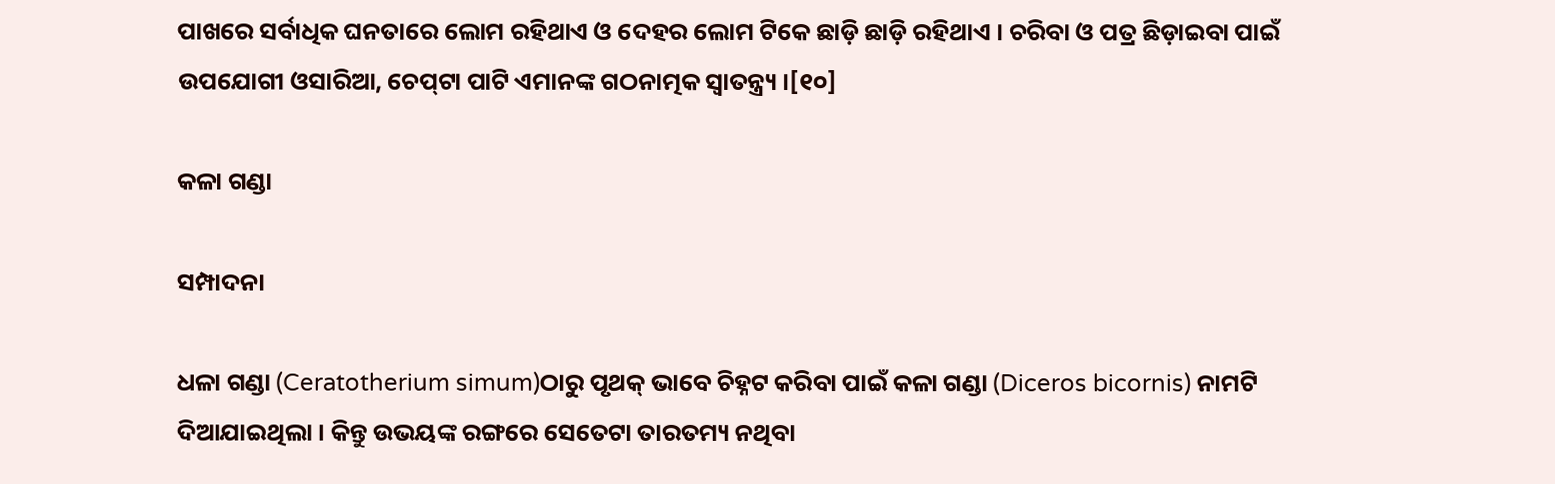ପାଖରେ ସର୍ବାଧିକ ଘନତାରେ ଲୋମ ରହିଥାଏ ଓ ଦେହର ଲୋମ ଟିକେ ଛାଡ଼ି ଛାଡ଼ି ରହିଥାଏ । ଚରିବା ଓ ପତ୍ର ଛିଡ଼ାଇବା ପାଇଁ ଉପଯୋଗୀ ଓସାରିଆ, ଚେପ୍‍ଟା ପାଟି ଏମାନଙ୍କ ଗଠନାତ୍ମକ ସ୍ୱାତନ୍ତ୍ର୍ୟ ।[୧୦]

କଳା ଗଣ୍ଡା

ସମ୍ପାଦନା

ଧଳା ଗଣ୍ଡା (Ceratotherium simum)ଠାରୁ ପୃଥକ୍ ଭାବେ ଚିହ୍ନଟ କରିବା ପାଇଁ କଳା ଗଣ୍ଡା (Diceros bicornis) ନାମଟି ଦିଆଯାଇଥିଲା । କିନ୍ତୁ ଉଭୟଙ୍କ ରଙ୍ଗରେ ସେତେଟା ତାରତମ୍ୟ ନଥିବା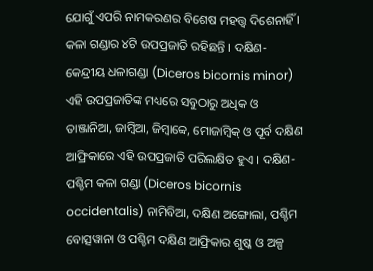ଯୋଗୁଁ ଏପରି ନାମକରଣର ବିଶେଷ ମହତ୍ତ୍ୱ ଦିଶେନାହିଁ । କଳା ଗଣ୍ଡାର ୪ଟି ଉପପ୍ରଜାତି ରହିଛନ୍ତି । ଦକ୍ଷିଣ-କେନ୍ଦ୍ରୀୟ ଧଳାଗଣ୍ଡା (Diceros bicornis minor) ଏହି ଉପପ୍ରଜାତିଙ୍କ ମଧ୍ୟରେ ସବୁଠାରୁ ଅଧିକ ଓ ତାଞ୍ଜାନିଆ, ଜାମ୍ବିଆ, ଜିମ୍ବାବ୍ୱେ, ମୋଜାମ୍ବିକ୍ ଓ ପୂର୍ବ ଦକ୍ଷିଣ ଆଫ୍ରିକାରେ ଏହି ଉପପ୍ରଜାତି ପରିଲକ୍ଷିତ ହୁଏ । ଦକ୍ଷିଣ-ପଶ୍ଚିମ କଳା ଗଣ୍ଡା (Diceros bicornis occidentalis) ନାମିବିଆ, ଦକ୍ଷିଣ ଅଙ୍ଗୋଲା, ପଶ୍ଚିମ ବୋତ୍ସୱାନା ଓ ପଶ୍ଚିମ ଦକ୍ଷିଣ ଆଫ୍ରିକାର ଶୁଷ୍କ ଓ ଅଳ୍ପ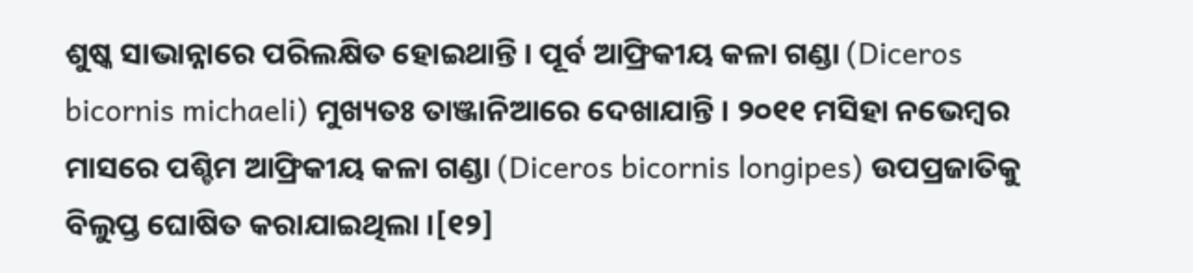ଶୁଷ୍କ ସାଭାନ୍ନାରେ ପରିଲକ୍ଷିତ ହୋଇଥାନ୍ତି । ପୂର୍ବ ଆଫ୍ରିକୀୟ କଳା ଗଣ୍ଡା (Diceros bicornis michaeli) ମୁଖ୍ୟତଃ ତାଞ୍ଜାନିଆରେ ଦେଖାଯାନ୍ତି । ୨୦୧୧ ମସିହା ନଭେମ୍ବର ମାସରେ ପଶ୍ଚିମ ଆଫ୍ରିକୀୟ କଳା ଗଣ୍ଡା (Diceros bicornis longipes) ଉପପ୍ରଜାତିକୁ ବିଲୁପ୍ତ ଘୋଷିତ କରାଯାଇଥିଲା ।[୧୨]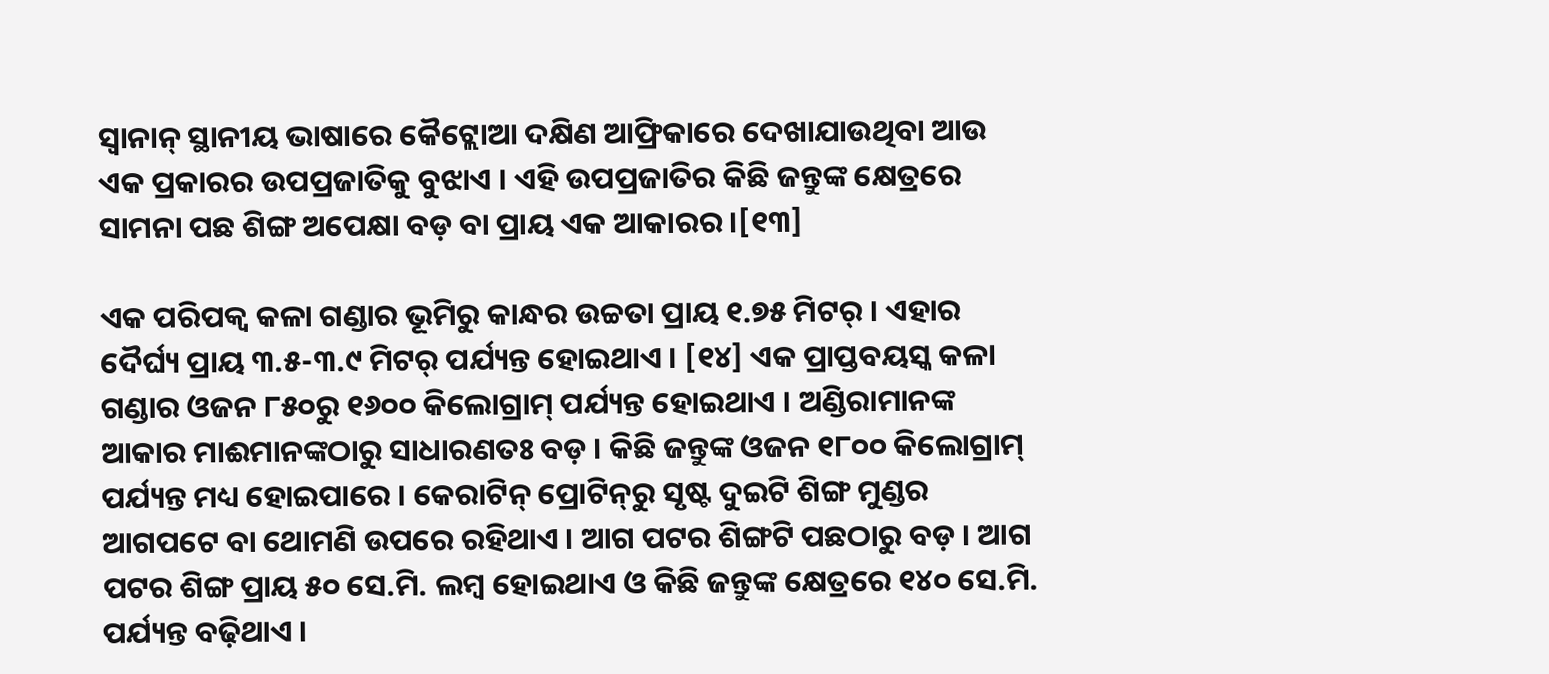ସ୍ୱାନାନ୍ ସ୍ଥାନୀୟ ଭାଷାରେ କୈଟ୍ଲୋଆ ଦକ୍ଷିଣ ଆଫ୍ରିକାରେ ଦେଖାଯାଉଥିବା ଆଉ ଏକ ପ୍ରକାରର ଉପପ୍ରଜାତିକୁ ବୁଝାଏ । ଏହି ଉପପ୍ରଜାତିର କିଛି ଜନ୍ତୁଙ୍କ କ୍ଷେତ୍ରରେ ସାମନା ପଛ ଶିଙ୍ଗ ଅପେକ୍ଷା ବଡ଼ ବା ପ୍ରାୟ ଏକ ଆକାରର ।[୧୩]

ଏକ ପରିପକ୍ୱ କଳା ଗଣ୍ଡାର ଭୂମିରୁ କାନ୍ଧର ଉଚ୍ଚତା ପ୍ରାୟ ୧.୭୫ ମିଟର୍ । ଏହାର ଦୈର୍ଘ୍ୟ ପ୍ରାୟ ୩.୫-୩.୯ ମିଟର୍ ପର୍ଯ୍ୟନ୍ତ ହୋଇଥାଏ । [୧୪] ଏକ ପ୍ରାପ୍ତବୟସ୍କ କଳା ଗଣ୍ଡାର ଓଜନ ୮୫୦ରୁ ୧୬୦୦ କିଲୋଗ୍ରାମ୍ ପର୍ଯ୍ୟନ୍ତ ହୋଇଥାଏ । ଅଣ୍ଡିରାମାନଙ୍କ ଆକାର ମାଈମାନଙ୍କଠାରୁ ସାଧାରଣତଃ ବଡ଼ । କିଛି ଜନ୍ତୁଙ୍କ ଓଜନ ୧୮୦୦ କିଲୋଗ୍ରାମ୍ ପର୍ଯ୍ୟନ୍ତ ମଧ୍ୟ ହୋଇପାରେ । କେରାଟିନ୍ ପ୍ରୋଟିନ୍‍ରୁ ସୃଷ୍ଟ ଦୁଇଟି ଶିଙ୍ଗ ମୁଣ୍ଡର ଆଗପଟେ ବା ଥୋମଣି ଉପରେ ରହିଥାଏ । ଆଗ ପଟର ଶିଙ୍ଗଟି ପଛଠାରୁ ବଡ଼ । ଆଗ ପଟର ଶିଙ୍ଗ ପ୍ରାୟ ୫୦ ସେ.ମି. ଲମ୍ବ ହୋଇଥାଏ ଓ କିଛି ଜନ୍ତୁଙ୍କ କ୍ଷେତ୍ରରେ ୧୪୦ ସେ.ମି. ପର୍ଯ୍ୟନ୍ତ ବଢ଼ିଥାଏ ।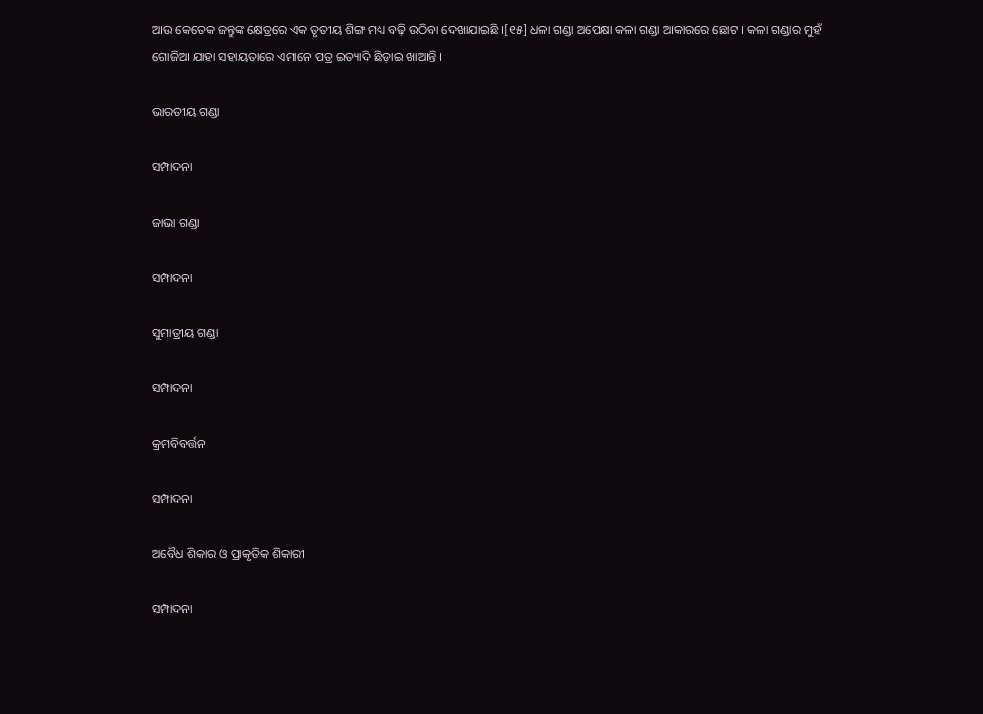ଆଉ କେତେକ ଜନ୍ତୁଙ୍କ କ୍ଷେତ୍ରରେ ଏକ ତୃତୀୟ ଶିଙ୍ଗ ମଧ୍ୟ ବଢ଼ି ଉଠିବା ଦେଖାଯାଇଛି ।[୧୫] ଧଳା ଗଣ୍ଡା ଅପେକ୍ଷା କଳା ଗଣ୍ଡା ଆକାରରେ ଛୋଟ । କଳା ଗଣ୍ଡାର ମୁହଁ ଗୋଜିଆ ଯାହା ସହାୟତାରେ ଏମାନେ ପତ୍ର ଇତ୍ୟାଦି ଛିଡ଼ାଇ ଖାଆନ୍ତି ।

ଭାରତୀୟ ଗଣ୍ଡା

ସମ୍ପାଦନା

ଜାଭା ଗଣ୍ଡା

ସମ୍ପାଦନା

ସୁମାତ୍ରୀୟ ଗଣ୍ଡା

ସମ୍ପାଦନା

କ୍ରମବିବର୍ତ୍ତନ

ସମ୍ପାଦନା

ଅବୈଧ ଶିକାର ଓ ପ୍ରାକୃତିକ ଶିକାରୀ

ସମ୍ପାଦନା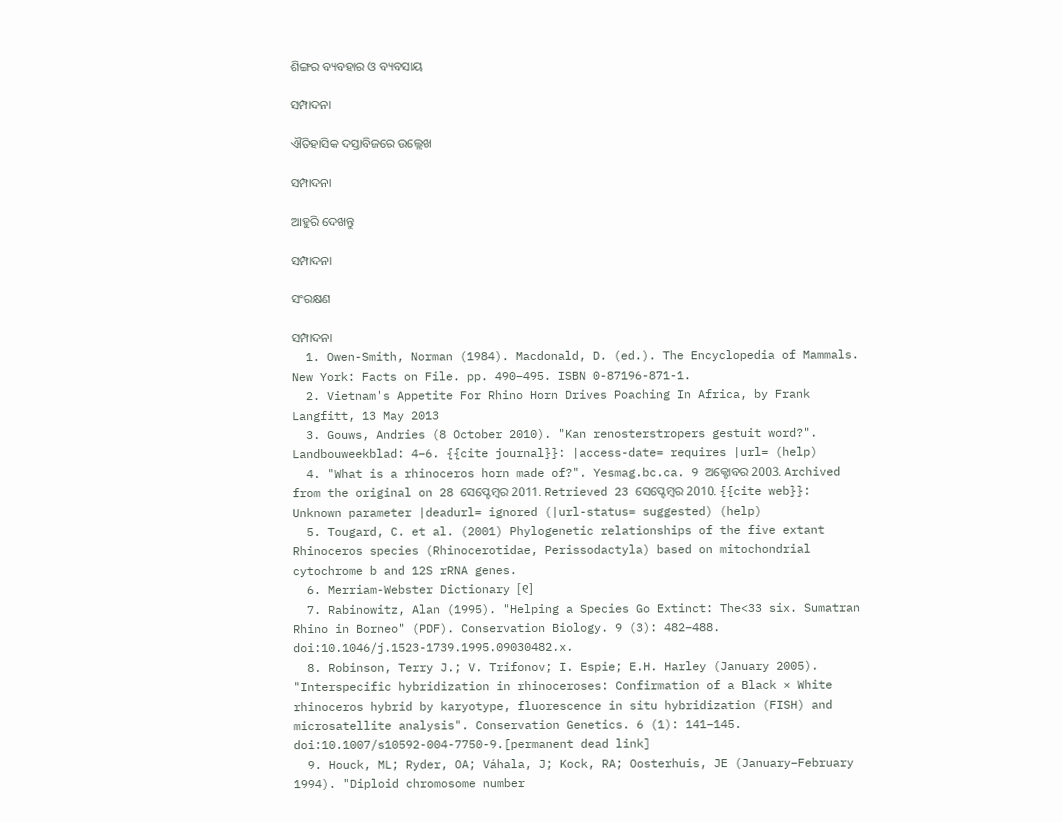ଶିଙ୍ଗର ବ୍ୟବହାର ଓ ବ୍ୟବସାୟ

ସମ୍ପାଦନା

ଐତିହାସିକ ଦସ୍ତାବିଜରେ ଉଲ୍ଲେଖ

ସମ୍ପାଦନା

ଆହୁରି ଦେଖନ୍ତୁ

ସମ୍ପାଦନା

ସଂରକ୍ଷଣ

ସମ୍ପାଦନା
  1. Owen-Smith, Norman (1984). Macdonald, D. (ed.). The Encyclopedia of Mammals. New York: Facts on File. pp. 490–495. ISBN 0-87196-871-1.
  2. Vietnam's Appetite For Rhino Horn Drives Poaching In Africa, by Frank Langfitt, 13 May 2013
  3. Gouws, Andries (8 October 2010). "Kan renosterstropers gestuit word?". Landbouweekblad: 4–6. {{cite journal}}: |access-date= requires |url= (help)
  4. "What is a rhinoceros horn made of?". Yesmag.bc.ca. 9 ଅକ୍ଟୋବର 2003. Archived from the original on 28 ସେପ୍ଟେମ୍ବର 2011. Retrieved 23 ସେପ୍ଟେମ୍ବର 2010. {{cite web}}: Unknown parameter |deadurl= ignored (|url-status= suggested) (help)
  5. Tougard, C. et al. (2001) Phylogenetic relationships of the five extant Rhinoceros species (Rhinocerotidae, Perissodactyla) based on mitochondrial cytochrome b and 12S rRNA genes.
  6. Merriam-Webster Dictionary [୧]
  7. Rabinowitz, Alan (1995). "Helping a Species Go Extinct: The<33 six. Sumatran Rhino in Borneo" (PDF). Conservation Biology. 9 (3): 482–488. doi:10.1046/j.1523-1739.1995.09030482.x.
  8. Robinson, Terry J.; V. Trifonov; I. Espie; E.H. Harley (January 2005). "Interspecific hybridization in rhinoceroses: Confirmation of a Black × White rhinoceros hybrid by karyotype, fluorescence in situ hybridization (FISH) and microsatellite analysis". Conservation Genetics. 6 (1): 141–145. doi:10.1007/s10592-004-7750-9.[permanent dead link]
  9. Houck, ML; Ryder, OA; Váhala, J; Kock, RA; Oosterhuis, JE (January–February 1994). "Diploid chromosome number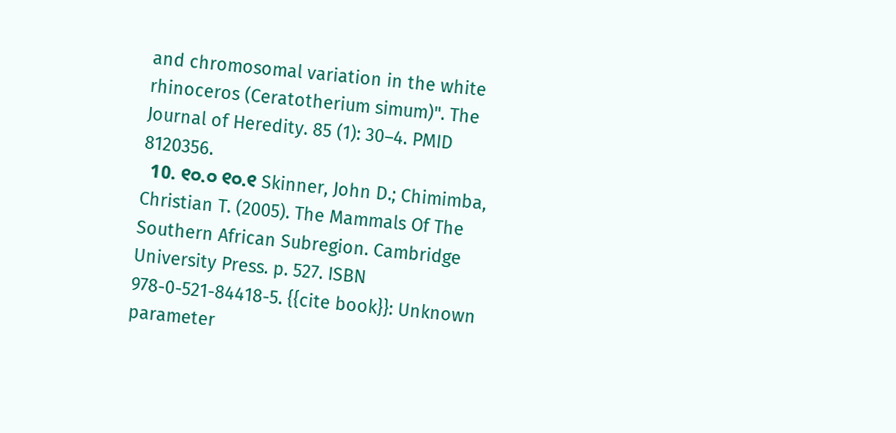and chromosomal variation in the white rhinoceros (Ceratotherium simum)". The Journal of Heredity. 85 (1): 30–4. PMID 8120356.
  10. ୧୦.୦ ୧୦.୧ Skinner, John D.; Chimimba, Christian T. (2005). The Mammals Of The Southern African Subregion. Cambridge University Press. p. 527. ISBN 978-0-521-84418-5. {{cite book}}: Unknown parameter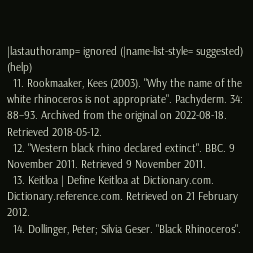|lastauthoramp= ignored (|name-list-style= suggested) (help)
  11. Rookmaaker, Kees (2003). "Why the name of the white rhinoceros is not appropriate". Pachyderm. 34: 88–93. Archived from the original on 2022-08-18. Retrieved 2018-05-12.
  12. "Western black rhino declared extinct". BBC. 9 November 2011. Retrieved 9 November 2011.
  13. Keitloa | Define Keitloa at Dictionary.com. Dictionary.reference.com. Retrieved on 21 February 2012.
  14. Dollinger, Peter; Silvia Geser. "Black Rhinoceros".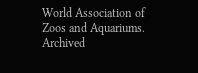World Association of Zoos and Aquariums. Archived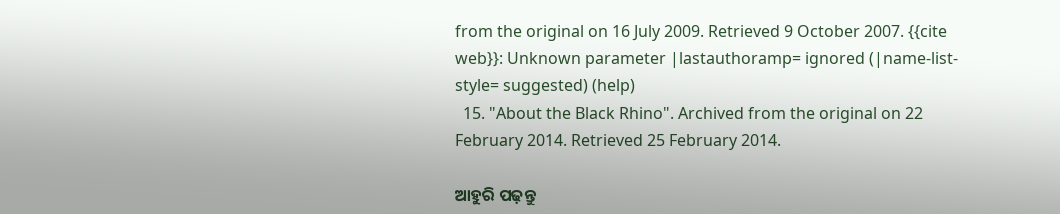from the original on 16 July 2009. Retrieved 9 October 2007. {{cite web}}: Unknown parameter |lastauthoramp= ignored (|name-list-style= suggested) (help)
  15. "About the Black Rhino". Archived from the original on 22 February 2014. Retrieved 25 February 2014.

ଆହୁରି ପଢ଼ନ୍ତୁ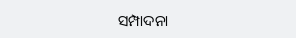ସମ୍ପାଦନା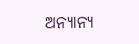ଅନ୍ୟାନ୍ୟ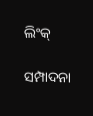ଲିଂକ୍

ସମ୍ପାଦନା